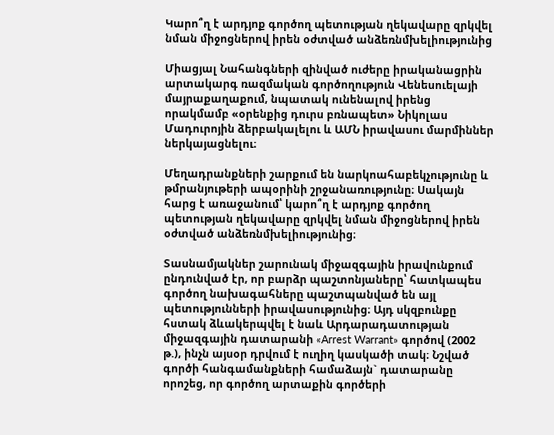Կարո՞ղ է արդյոք գործող պետության ղեկավարը զրկվել նման միջոցներով իրեն օժտված անձեռնմխելիությունից

Միացյալ Նահանգների զինված ուժերը իրականացրին արտակարգ ռազմական գործողություն Վենեսուելայի մայրաքաղաքում, նպատակ ունենալով իրենց որակմամբ «օրենքից դուրս բռնապետ» Նիկոլաս Մադուրոյին ձերբակալելու և ԱՄՆ իրավասու մարմիններ ներկայացնելու։

Մեղադրանքների շարքում են նարկոահաբեկչությունը և թմրանյութերի ապօրինի շրջանառությունը։ Սակայն հարց է առաջանում՝ կարո՞ղ է արդյոք գործող պետության ղեկավարը զրկվել նման միջոցներով իրեն օժտված անձեռնմխելիությունից։

Տասնամյակներ շարունակ միջազգային իրավունքում ընդունված էր, որ բարձր պաշտոնյաները՝ հատկապես գործող նախագահները պաշտպանված են այլ պետությունների իրավասությունից։ Այդ սկզբունքը հստակ ձևակերպվել է նաև Արդարադատության միջազգային դատարանի «Arrest Warrant» գործով (2002 թ.), ինչն այսօր դրվում է ուղիղ կասկածի տակ։ Նշված գործի հանգամանքների համաձայն` դատարանը որոշեց, որ գործող արտաքին գործերի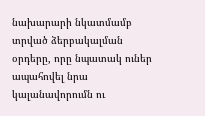նախարարի նկատմամբ տրված ձերբակալման օրդերը, որը նպատակ ուներ ապահովել նրա կալանավորումն ու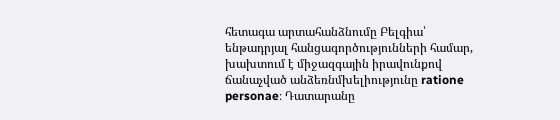հետագա արտահանձնումը Բելգիա՝ ենթադրյալ հանցագործությունների համար, խախտում է միջազգային իրավունքով ճանաչված անձեռնմխելիությունը ratione personae։ Դատարանը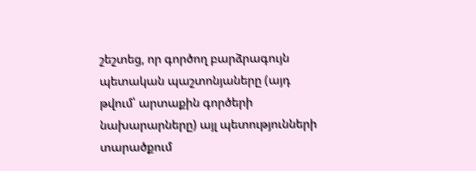շեշտեց, որ գործող բարձրագույն պետական պաշտոնյաները (այդ թվում՝ արտաքին գործերի նախարարները) այլ պետությունների տարածքում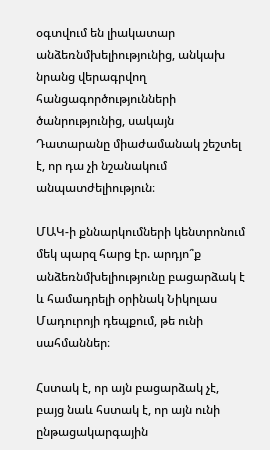օգտվում են լիակատար անձեռնմխելիությունից, անկախ նրանց վերագրվող հանցագործությունների ծանրությունից, սակայն Դատարանը միաժամանակ շեշտել է, որ դա չի նշանակում անպատժելիություն։

ՄԱԿ-ի քննարկումների կենտրոնում մեկ պարզ հարց էր. արդյո՞ք անձեռնմխելիությունը բացարձակ է և համադրելի օրինակ Նիկոլաս Մադուրոյի դեպքում, թե ունի սահմաններ։

Հստակ է, որ այն բացարձակ չէ, բայց նաև հստակ է, որ այն ունի ընթացակարգային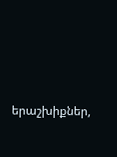երաշխիքներ,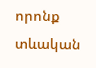որոնք տևական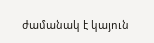ժամանակ է կայուն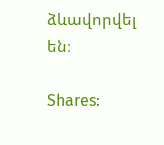ձևավորվել են։

Shares: